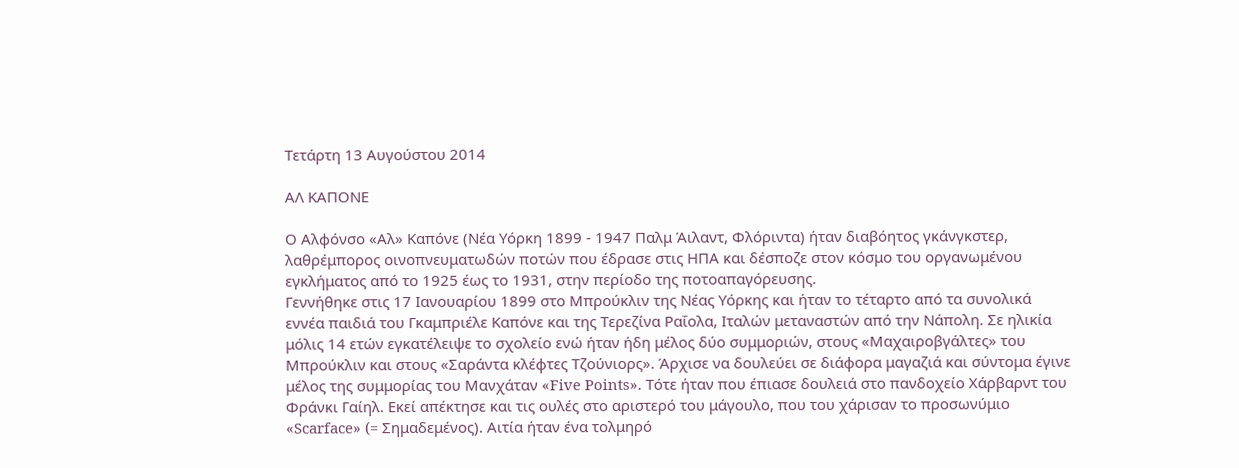Τετάρτη 13 Αυγούστου 2014

ΑΛ ΚΑΠΟΝΕ

Ο Αλφόνσο «Αλ» Καπόνε (Νέα Υόρκη 1899 - 1947 Παλμ Άιλαντ, Φλόριντα) ήταν διαβόητος γκάνγκστερ, λαθρέμπορος οινοπνευματωδών ποτών που έδρασε στις ΗΠΑ και δέσποζε στον κόσμο του οργανωμένου εγκλήματος από το 1925 έως το 1931, στην περίοδο της ποτοαπαγόρευσης.
Γεννήθηκε στις 17 Ιανουαρίου 1899 στο Μπρούκλιν της Νέας Υόρκης και ήταν το τέταρτο από τα συνολικά εννέα παιδιά του Γκαμπριέλε Καπόνε και της Τερεζίνα Ραΐολα, Ιταλών μεταναστών από την Νάπολη. Σε ηλικία μόλις 14 ετών εγκατέλειψε το σχολείο ενώ ήταν ήδη μέλος δύο συμμοριών, στους «Μαχαιροβγάλτες» του Μπρούκλιν και στους «Σαράντα κλέφτες Τζούνιορς». Άρχισε να δουλεύει σε διάφορα μαγαζιά και σύντομα έγινε μέλος της συμμορίας του Μανχάταν «Five Points». Τότε ήταν που έπιασε δουλειά στο πανδοχείο Χάρβαρντ του Φράνκι Γαίηλ. Εκεί απέκτησε και τις ουλές στο αριστερό του μάγουλο, που του χάρισαν το προσωνύμιο «Scarface» (= Σημαδεμένος). Αιτία ήταν ένα τολμηρό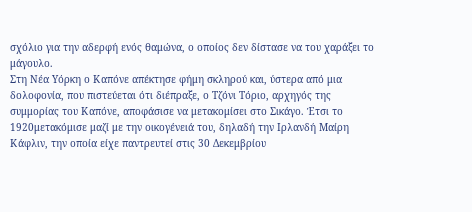σχόλιο για την αδερφή ενός θαμώνα, ο οποίος δεν δίστασε να του χαράξει το μάγουλο.
Στη Νέα Υόρκη ο Καπόνε απέκτησε φήμη σκληρού και, ύστερα από μια δολοφονία, που πιστεύεται ότι διέπραξε, ο Τζόνι Τόριο, αρχηγός της συμμορίας του Καπόνε, αποφάσισε να μετακομίσει στο Σικάγο. Έτσι το 1920μετακόμισε μαζί με την οικογένειά του, δηλαδή την Ιρλανδή Μαίρη Κάφλιν, την οποία είχε παντρευτεί στις 30 Δεκεμβρίου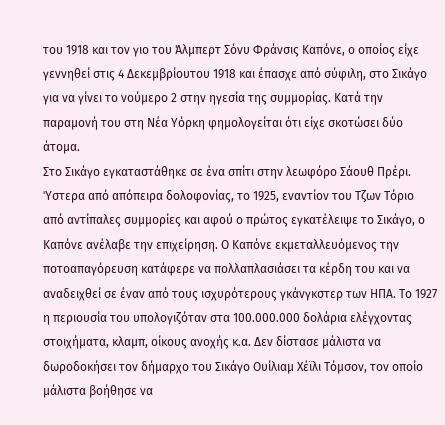του 1918 και τον γιο του Άλμπερτ Σόνυ Φράνσις Καπόνε, ο οποίος είχε γεννηθεί στις 4 Δεκεμβρίουτου 1918 και έπασχε από σύφιλη, στο Σικάγο για να γίνει το νούμερο 2 στην ηγεσία της συμμορίας. Κατά την παραμονή του στη Νέα Υόρκη φημολογείται ότι είχε σκοτώσει δύο άτομα.
Στο Σικάγο εγκαταστάθηκε σε ένα σπίτι στην λεωφόρο Σάουθ Πρέρι. Ύστερα από απόπειρα δολοφονίας, το 1925, εναντίον του Τζων Τόριο από αντίπαλες συμμορίες και αφού ο πρώτος εγκατέλειψε το Σικάγο, ο Καπόνε ανέλαβε την επιχείρηση. Ο Καπόνε εκμεταλλευόμενος την ποτοαπαγόρευση κατάφερε να πολλαπλασιάσει τα κέρδη του και να αναδειχθεί σε έναν από τους ισχυρότερους γκάνγκστερ των ΗΠΑ. Το 1927 η περιουσία του υπολογιζόταν στα 100.000.000 δολάρια ελέγχοντας στοιχήματα, κλαμπ, οίκους ανοχής κ.α. Δεν δίστασε μάλιστα να δωροδοκήσει τον δήμαρχο του Σικάγο Ουίλιαμ Χέϊλι Τόμσον, τον οποίο μάλιστα βοήθησε να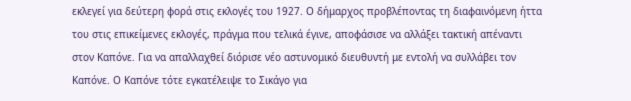εκλεγεί για δεύτερη φορά στις εκλογές του 1927. Ο δήμαρχος προβλέποντας τη διαφαινόμενη ήττα του στις επικείμενες εκλογές, πράγμα που τελικά έγινε, αποφάσισε να αλλάξει τακτική απέναντι στον Καπόνε. Για να απαλλαχθεί διόρισε νέο αστυνομικό διευθυντή με εντολή να συλλάβει τον Καπόνε. Ο Καπόνε τότε εγκατέλειψε το Σικάγο για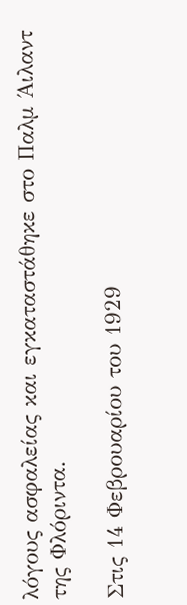λόγους ασφαλείας και εγκαταστάθηκε στο Παλμ Άιλαντ της Φλόριντα.

Στις 14 Φεβρουαρίου του 1929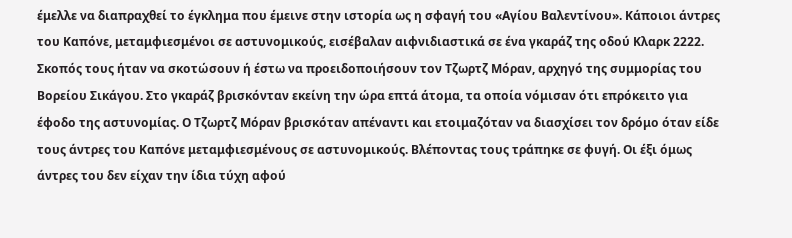έμελλε να διαπραχθεί το έγκλημα που έμεινε στην ιστορία ως η σφαγή του «Αγίου Βαλεντίνου». Κάποιοι άντρες του Καπόνε, μεταμφιεσμένοι σε αστυνομικούς, εισέβαλαν αιφνιδιαστικά σε ένα γκαράζ της οδού Κλαρκ 2222. Σκοπός τους ήταν να σκοτώσουν ή έστω να προειδοποιήσουν τον Τζωρτζ Μόραν, αρχηγό της συμμορίας του Βορείου Σικάγου. Στο γκαράζ βρισκόνταν εκείνη την ώρα επτά άτομα, τα οποία νόμισαν ότι επρόκειτο για έφοδο της αστυνομίας. Ο Τζωρτζ Μόραν βρισκόταν απέναντι και ετοιμαζόταν να διασχίσει τον δρόμο όταν είδε τους άντρες του Καπόνε μεταμφιεσμένους σε αστυνομικούς. Βλέποντας τους τράπηκε σε φυγή. Οι έξι όμως άντρες του δεν είχαν την ίδια τύχη αφού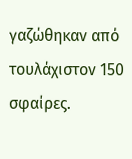γαζώθηκαν από τουλάχιστον 150 σφαίρες.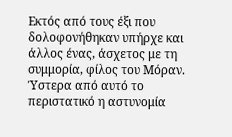Εκτός από τους έξι που δολοφονήθηκαν υπήρχε και άλλος ένας, άσχετος με τη συμμορία, φίλος του Μόραν.
Ύστερα από αυτό το περιστατικό η αστυνομία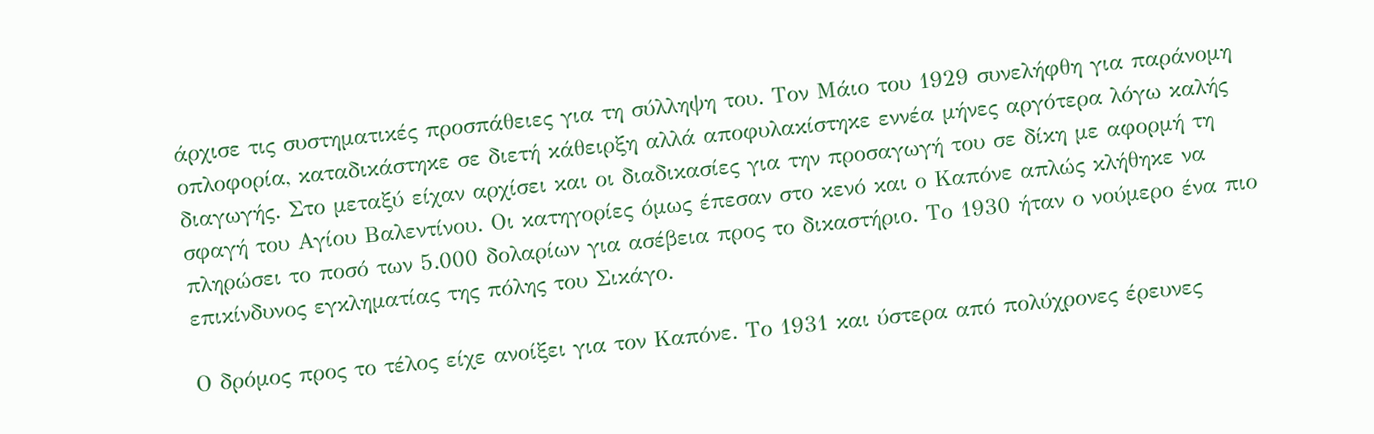άρχισε τις συστηματικές προσπάθειες για τη σύλληψη του. Τον Μάιο του 1929 συνελήφθη για παράνομη οπλοφορία, καταδικάστηκε σε διετή κάθειρξη αλλά αποφυλακίστηκε εννέα μήνες αργότερα λόγω καλής διαγωγής. Στο μεταξύ είχαν αρχίσει και οι διαδικασίες για την προσαγωγή του σε δίκη με αφορμή τη σφαγή του Αγίου Βαλεντίνου. Οι κατηγορίες όμως έπεσαν στο κενό και ο Καπόνε απλώς κλήθηκε να πληρώσει το ποσό των 5.000 δολαρίων για ασέβεια προς το δικαστήριο. Το 1930 ήταν ο νούμερο ένα πιο επικίνδυνος εγκληματίας της πόλης του Σικάγο.

Ο δρόμος προς το τέλος είχε ανοίξει για τον Καπόνε. Το 1931 και ύστερα από πολύχρονες έρευνες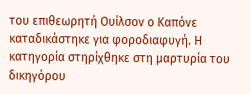του επιθεωρητή Ουίλσον ο Καπόνε καταδικάστηκε για φοροδιαφυγή. Η κατηγορία στηρίχθηκε στη μαρτυρία του δικηγόρου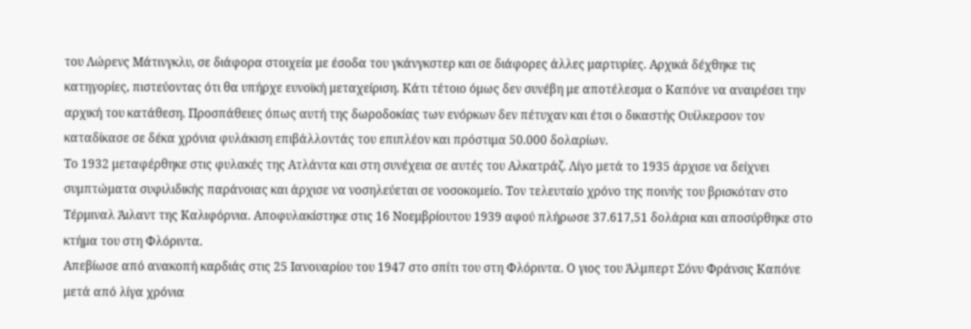του Λώρενς Μάτινγκλυ, σε διάφορα στοιχεία με έσοδα του γκάνγκστερ και σε διάφορες άλλες μαρτυρίες. Αρχικά δέχθηκε τις κατηγορίες, πιστεύοντας ότι θα υπήρχε ευνοϊκή μεταχείριση. Κάτι τέτοιο όμως δεν συνέβη με αποτέλεσμα ο Καπόνε να αναιρέσει την αρχική του κατάθεση. Προσπάθειες όπως αυτή της δωροδοκίας των ενόρκων δεν πέτυχαν και έτσι ο δικαστής Ουίλκερσον τον καταδίκασε σε δέκα χρόνια φυλάκιση επιβάλλοντάς του επιπλέον και πρόστιμα 50.000 δολαρίων.
Το 1932 μεταφέρθηκε στις φυλακές της Ατλάντα και στη συνέχεια σε αυτές του Αλκατράζ. Λίγο μετά το 1935 άρχισε να δείχνει συμπτώματα συφιλιδικής παράνοιας και άρχισε να νοσηλεύεται σε νοσοκομείο. Τον τελευταίο χρόνο της ποινής του βρισκόταν στο Τέρμιναλ Άιλαντ της Καλιφόρνια. Αποφυλακίστηκε στις 16 Νοεμβρίουτου 1939 αφού πλήρωσε 37.617,51 δολάρια και αποσύρθηκε στο κτήμα του στη Φλόριντα.
Απεβίωσε από ανακοπή καρδιάς στις 25 Ιανουαρίου του 1947 στο σπίτι του στη Φλόριντα. Ο γιος του Άλμπερτ Σόνυ Φράνσις Καπόνε μετά από λίγα χρόνια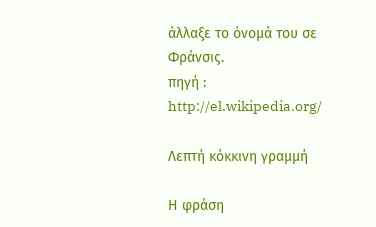άλλαξε το όνομά του σε Φράνσις.
πηγή : http://el.wikipedia.org/

Λεπτή κόκκινη γραμμή

Η φράση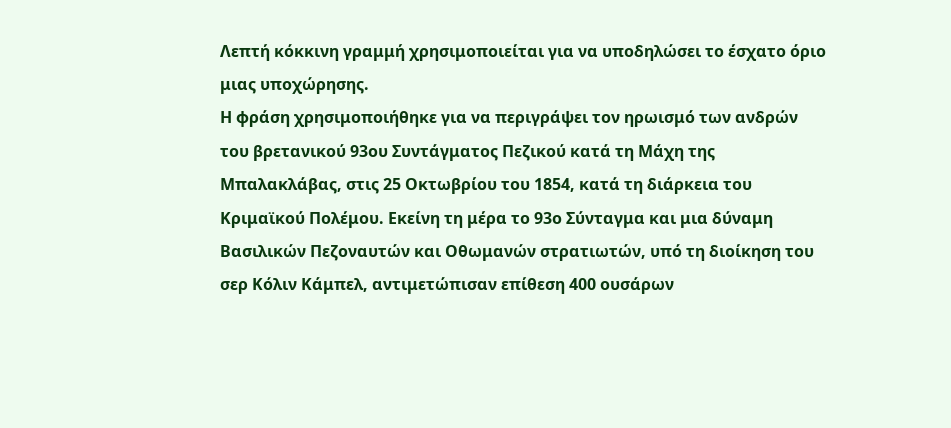Λεπτή κόκκινη γραμμή χρησιμοποιείται για να υποδηλώσει το έσχατο όριο μιας υποχώρησης.
Η φράση χρησιμοποιήθηκε για να περιγράψει τον ηρωισμό των ανδρών του βρετανικού 93ου Συντάγματος Πεζικού κατά τη Μάχη της Μπαλακλάβας, στις 25 Οκτωβρίου του 1854, κατά τη διάρκεια του Κριμαϊκού Πολέμου. Εκείνη τη μέρα το 93ο Σύνταγμα και μια δύναμη Βασιλικών Πεζοναυτών και Οθωμανών στρατιωτών, υπό τη διοίκηση του σερ Κόλιν Κάμπελ, αντιμετώπισαν επίθεση 400 ουσάρων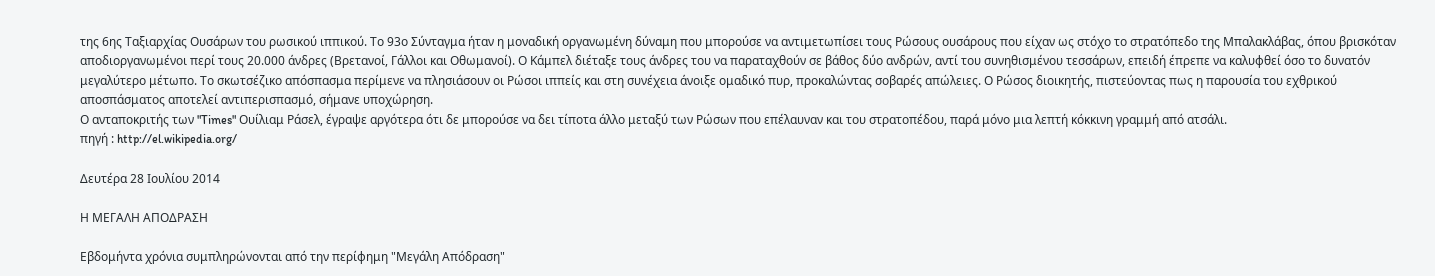της 6ης Ταξιαρχίας Ουσάρων του ρωσικού ιππικού. Το 93ο Σύνταγμα ήταν η μοναδική οργανωμένη δύναμη που μπορούσε να αντιμετωπίσει τους Ρώσους ουσάρους που είχαν ως στόχο το στρατόπεδο της Μπαλακλάβας, όπου βρισκόταν αποδιοργανωμένοι περί τους 20.000 άνδρες (Βρετανοί, Γάλλοι και Οθωμανοί). Ο Κάμπελ διέταξε τους άνδρες του να παραταχθούν σε βάθος δύο ανδρών, αντί του συνηθισμένου τεσσάρων, επειδή έπρεπε να καλυφθεί όσο το δυνατόν μεγαλύτερο μέτωπο. Το σκωτσέζικο απόσπασμα περίμενε να πλησιάσουν οι Ρώσοι ιππείς και στη συνέχεια άνοιξε ομαδικό πυρ, προκαλώντας σοβαρές απώλειες. Ο Ρώσος διοικητής, πιστεύοντας πως η παρουσία του εχθρικού αποσπάσματος αποτελεί αντιπερισπασμό, σήμανε υποχώρηση.
Ο ανταποκριτής των "Times" Ουίλιαμ Ράσελ, έγραψε αργότερα ότι δε μπορούσε να δει τίποτα άλλο μεταξύ των Ρώσων που επέλαυναν και του στρατοπέδου, παρά μόνο μια λεπτή κόκκινη γραμμή από ατσάλι.
πηγή : http://el.wikipedia.org/

Δευτέρα 28 Ιουλίου 2014

Η ΜΕΓΑΛΗ ΑΠΟΔΡΑΣΗ

Εβδομήντα χρόνια συμπληρώνονται από την περίφημη "Μεγάλη Απόδραση"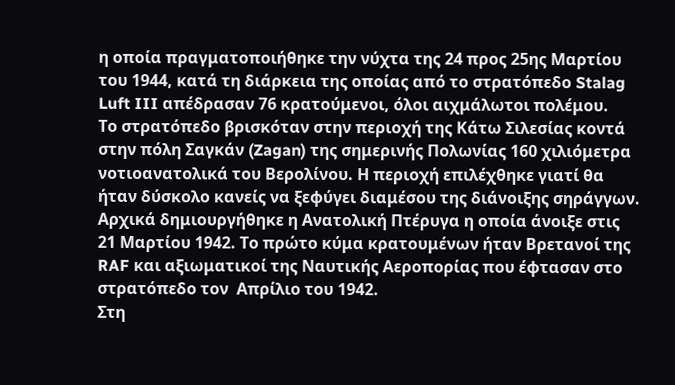η οποία πραγματοποιήθηκε την νύχτα της 24 προς 25ης Μαρτίου του 1944, κατά τη διάρκεια της οποίας από το στρατόπεδο Stalag Luft III απέδρασαν 76 κρατούμενοι, όλοι αιχμάλωτοι πολέμου.
Το στρατόπεδο βρισκόταν στην περιοχή της Κάτω Σιλεσίας κοντά στην πόλη Σαγκάν (Zagan) της σημερινής Πολωνίας 160 χιλιόμετρα νοτιοανατολικά του Βερολίνου. Η περιοχή επιλέχθηκε γιατί θα ήταν δύσκολο κανείς να ξεφύγει διαμέσου της διάνοιξης σηράγγων.
Αρχικά δημιουργήθηκε η Ανατολική Πτέρυγα η οποία άνοιξε στις 21 Μαρτίου 1942. Το πρώτο κύμα κρατουμένων ήταν Βρετανοί της  RAF και αξιωματικοί της Ναυτικής Αεροπορίας που έφτασαν στο στρατόπεδο τον  Απρίλιο του 1942.
Στη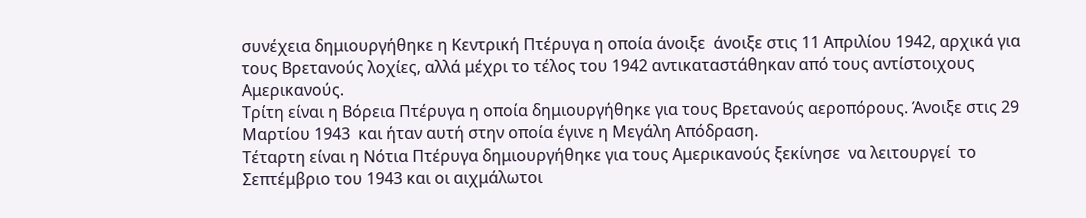συνέχεια δημιουργήθηκε η Κεντρική Πτέρυγα η οποία άνοιξε  άνοιξε στις 11 Απριλίου 1942, αρχικά για τους Βρετανούς λοχίες, αλλά μέχρι το τέλος του 1942 αντικαταστάθηκαν από τους αντίστοιχους Αμερικανούς.
Τρίτη είναι η Βόρεια Πτέρυγα η οποία δημιουργήθηκε για τους Βρετανούς αεροπόρους. Άνοιξε στις 29 Μαρτίου 1943  και ήταν αυτή στην οποία έγινε η Μεγάλη Απόδραση.
Τέταρτη είναι η Νότια Πτέρυγα δημιουργήθηκε για τους Αμερικανούς ξεκίνησε  να λειτουργεί  το Σεπτέμβριο του 1943 και οι αιχμάλωτοι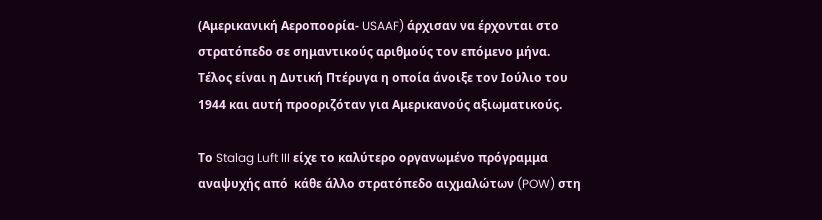(Αμερικανική Αεροποορία- USAAF) άρχισαν να έρχονται στο στρατόπεδο σε σημαντικούς αριθμούς τον επόμενο μήνα.
Τέλος είναι η Δυτική Πτέρυγα η οποία άνοιξε τον Ιούλιο του 1944 και αυτή προοριζόταν για Αμερικανούς αξιωματικούς.

Το Stalag Luft III είχε το καλύτερο οργανωμένο πρόγραμμα αναψυχής από  κάθε άλλο στρατόπεδο αιχμαλώτων (POW) στη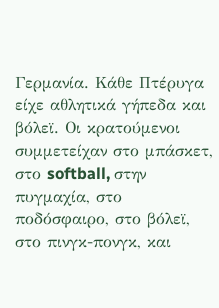Γερμανία. Κάθε Πτέρυγα  είχε αθλητικά γήπεδα και βόλεϊ. Οι κρατούμενοι συμμετείχαν στο μπάσκετ, στο softball, στην πυγμαχία, στο ποδόσφαιρο, στο βόλεϊ, στο πινγκ-πονγκ, και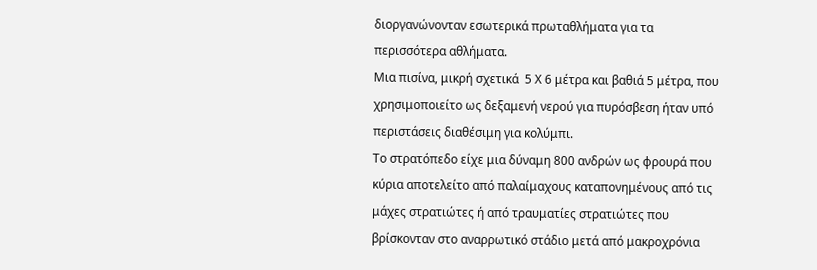διοργανώνονταν εσωτερικά πρωταθλήματα για τα περισσότερα αθλήματα.
Μια πισίνα, μικρή σχετικά  5 Χ 6 μέτρα και βαθιά 5 μέτρα, που χρησιμοποιείτο ως δεξαμενή νερού για πυρόσβεση ήταν υπό περιστάσεις διαθέσιμη για κολύμπι.
Το στρατόπεδο είχε μια δύναμη 800 ανδρών ως φρουρά που κύρια αποτελείτο από παλαίμαχους καταπονημένους από τις μάχες στρατιώτες ή από τραυματίες στρατιώτες που βρίσκονταν στο αναρρωτικό στάδιο μετά από μακροχρόνια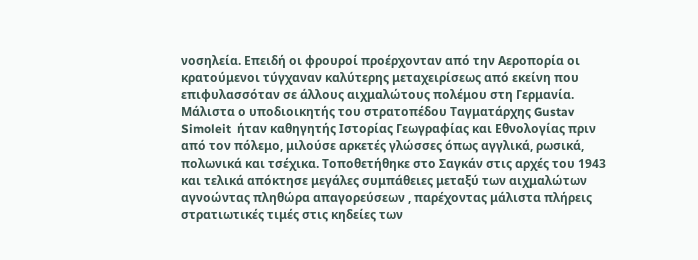νοσηλεία. Επειδή οι φρουροί προέρχονταν από την Αεροπορία οι κρατούμενοι τύγχαναν καλύτερης μεταχειρίσεως από εκείνη που επιφυλασσόταν σε άλλους αιχμαλώτους πολέμου στη Γερμανία.
Μάλιστα ο υποδιοικητής του στρατοπέδου Ταγματάρχης Gustav Simoleit  ήταν καθηγητής Ιστορίας Γεωγραφίας και Εθνολογίας πριν από τον πόλεμο, μιλούσε αρκετές γλώσσες όπως αγγλικά, ρωσικά, πολωνικά και τσέχικα. Τοποθετήθηκε στο Σαγκάν στις αρχές του 1943 και τελικά απόκτησε μεγάλες συμπάθειες μεταξύ των αιχμαλώτων αγνοώντας πληθώρα απαγορεύσεων , παρέχοντας μάλιστα πλήρεις στρατιωτικές τιμές στις κηδείες των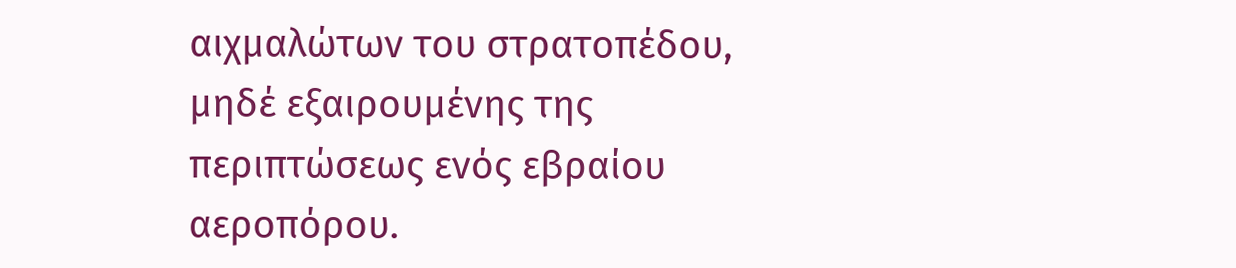αιχμαλώτων του στρατοπέδου, μηδέ εξαιρουμένης της περιπτώσεως ενός εβραίου αεροπόρου.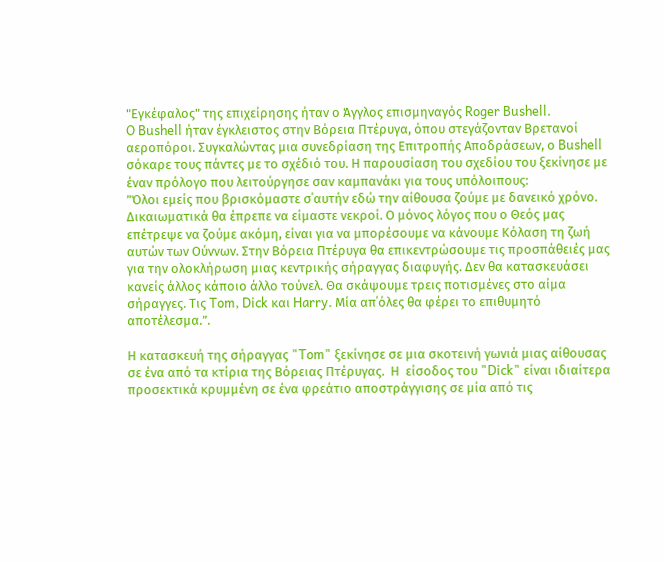"Εγκέφαλος" της επιχείρησης ήταν ο Άγγλος επισμηναγός Roger Bushell.
O Bushell ήταν έγκλειστος στην Βόρεια Πτέρυγα, όπου στεγάζονταν Βρετανοί αεροπόροι. Συγκαλώντας μια συνεδρίαση της Επιτροπής Αποδράσεων, ο Bushell σόκαρε τους πάντες με το σχέδιό του. Η παρουσίαση του σχεδίου του ξεκίνησε με έναν πρόλογο που λειτούργησε σαν καμπανάκι για τους υπόλοιπους:
”Όλοι εμείς που βρισκόμαστε σ΄αυτήν εδώ την αίθουσα ζούμε με δανεικό χρόνο. Δικαιωματικά θα έπρεπε να είμαστε νεκροί. Ο μόνος λόγος που ο Θεός μας επέτρεψε να ζούμε ακόμη, είναι για να μπορέσουμε να κάνουμε Κόλαση τη ζωή αυτών των Ούννων. Στην Βόρεια Πτέρυγα θα επικεντρώσουμε τις προσπάθειές μας για την ολοκλήρωση μιας κεντρικής σήραγγας διαφυγής. Δεν θα κατασκευάσει κανείς άλλος κάποιο άλλο τούνελ. Θα σκάψουμε τρεις ποτισμένες στο αίμα σήραγγες. Τις Tom, Dick και Harry. Μία απ΄όλες θα φέρει το επιθυμητό αποτέλεσμα.”.

Η κατασκευή της σήραγγας "Tom" ξεκίνησε σε μια σκοτεινή γωνιά μιας αίθουσας σε ένα από τα κτίρια της Βόρειας Πτέρυγας.  Η  είσοδος του "Dick" είναι ιδιαίτερα προσεκτικά κρυμμένη σε ένα φρεάτιο αποστράγγισης σε μία από τις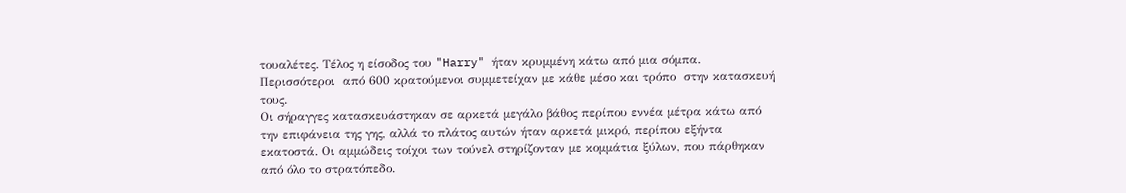τουαλέτες. Τέλος η είσοδος του "Harry" ήταν κρυμμένη κάτω από μια σόμπα.  Περισσότεροι  από 600 κρατούμενοι συμμετείχαν με κάθε μέσο και τρόπο  στην κατασκευή τους.
Οι σήραγγες κατασκευάστηκαν σε αρκετά μεγάλο βάθος περίπου εννέα μέτρα κάτω από την επιφάνεια της γης, αλλά το πλάτος αυτών ήταν αρκετά μικρό, περίπου εξήντα εκατοστά. Οι αμμώδεις τοίχοι των τούνελ στηρίζονταν με κομμάτια ξύλων, που πάρθηκαν από όλο το στρατόπεδο.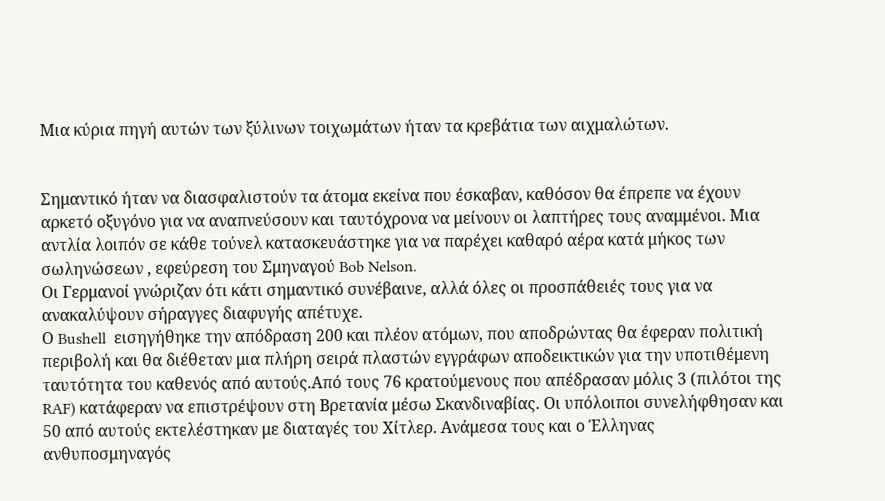Μια κύρια πηγή αυτών των ξύλινων τοιχωμάτων ήταν τα κρεβάτια των αιχμαλώτων.


Σημαντικό ήταν να διασφαλιστούν τα άτομα εκείνα που έσκαβαν, καθόσον θα έπρεπε να έχουν αρκετό οξυγόνο για να αναπνεύσουν και ταυτόχρονα να μείνουν οι λαπτήρες τους αναμμένοι. Μια αντλία λοιπόν σε κάθε τούνελ κατασκευάστηκε για να παρέχει καθαρό αέρα κατά μήκος των σωληνώσεων , εφεύρεση του Σμηναγού Bob Nelson.
Οι Γερμανοί γνώριζαν ότι κάτι σημαντικό συνέβαινε, αλλά όλες οι προσπάθειές τους για να ανακαλύψουν σήραγγες διαφυγής απέτυχε.
Ο Bushell  εισηγήθηκε την απόδραση 200 και πλέον ατόμων, που αποδρώντας θα έφεραν πολιτική περιβολή και θα διέθεταν μια πλήρη σειρά πλαστών εγγράφων αποδεικτικών για την υποτιθέμενη ταυτότητα του καθενός από αυτούς.Από τους 76 κρατούμενους που απέδρασαν μόλις 3 (πιλότοι της RAF) κατάφεραν να επιστρέψουν στη Βρετανία μέσω Σκανδιναβίας. Οι υπόλοιποι συνελήφθησαν και 50 από αυτούς εκτελέστηκαν με διαταγές του Χίτλερ. Ανάμεσα τους και ο Έλληνας ανθυποσμηναγός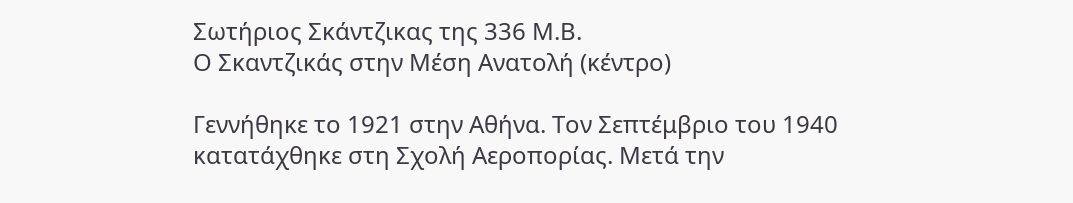Σωτήριος Σκάντζικας της 336 Μ.Β.
Ο Σκαντζικάς στην Μέση Ανατολή (κέντρο)

Γεννήθηκε το 1921 στην Αθήνα. Τον Σεπτέμβριο του 1940 κατατάχθηκε στη Σχολή Αεροπορίας. Μετά την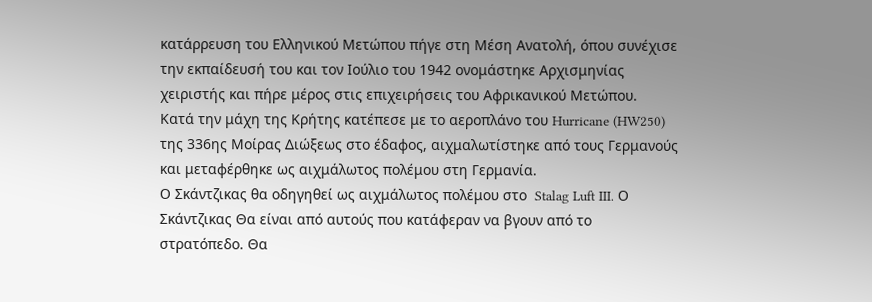κατάρρευση του Ελληνικού Μετώπου πήγε στη Μέση Ανατολή, όπου συνέχισε την εκπαίδευσή του και τον Ιούλιο του 1942 ονομάστηκε Αρχισμηνίας χειριστής και πήρε μέρος στις επιχειρήσεις του Αφρικανικού Μετώπου.
Κατά την μάχη της Κρήτης κατέπεσε με το αεροπλάνο του Hurricane (HW250) της 336ης Μοίρας Διώξεως στο έδαφος, αιχμαλωτίστηκε από τους Γερμανούς και μεταφέρθηκε ως αιχμάλωτος πολέμου στη Γερμανία.
Ο Σκάντζικας θα οδηγηθεί ως αιχμάλωτος πολέμου στο  Stalag Luft III. Ο Σκάντζικας Θα είναι από αυτούς που κατάφεραν να βγουν από το στρατόπεδο. Θα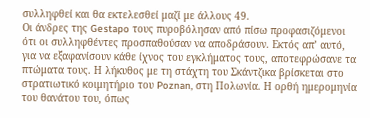συλληφθεί και θα εκτελεσθεί μαζί με άλλους 49.
Οι άνδρες της Gestapo τους πυροβόλησαν από πίσω προφασιζόμενοι ότι οι συλληφθέντες προσπαθούσαν να αποδράσουν. Εκτός απ’ αυτό, για να εξαφανίσουν κάθε ίχνος του εγκλήματος τους, αποτεφρώσανε τα πτώματα τους. Η λήκυθος με τη στάχτη του Σκάντζικα βρίσκεται στο στρατιωτικό κοιμητήριο του Poznan, στη Πολωνία. Η ορθή ημερομηνία του θανάτου του, όπως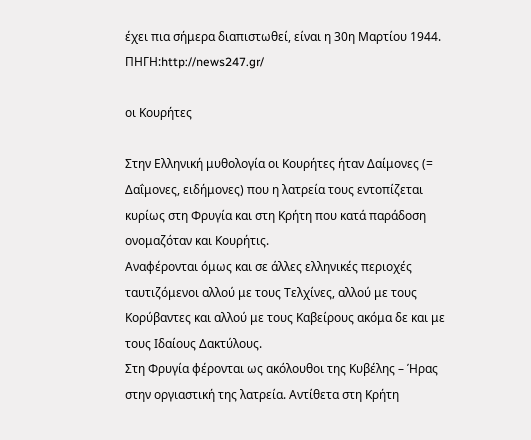έχει πια σήμερα διαπιστωθεί, είναι η 30η Μαρτίου 1944.
ΠΗΓΗ:http://news247.gr/

οι Κουρήτες

Στην Ελληνική μυθολογία οι Κουρήτες ήταν Δαίμονες (= Δαΐμονες, ειδήμονες) που η λατρεία τους εντοπίζεται κυρίως στη Φρυγία και στη Κρήτη που κατά παράδοση ονομαζόταν και Κουρήτις.
Αναφέρονται όμως και σε άλλες ελληνικές περιοχές ταυτιζόμενοι αλλού με τους Τελχίνες, αλλού με τους Κορύβαντες και αλλού με τους Καβείρους ακόμα δε και με τους Ιδαίους Δακτύλους.
Στη Φρυγία φέρονται ως ακόλουθοι της Κυβέλης – Ήρας στην οργιαστική της λατρεία. Αντίθετα στη Κρήτη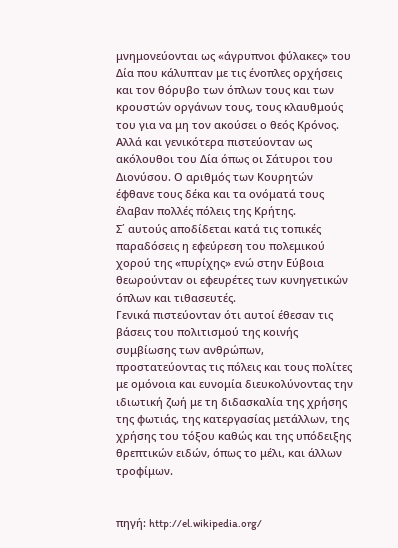μνημονεύονται ως «άγρυπνοι φύλακες» του Δία που κάλυπταν με τις ένοπλες ορχήσεις και τον θόρυβο των όπλων τους και των κρουστών οργάνων τους, τους κλαυθμούς του για να μη τον ακούσει ο θεός Κρόνος. Αλλά και γενικότερα πιστεύονταν ως ακόλουθοι του Δία όπως οι Σάτυροι του Διονύσου. Ο αριθμός των Κουρητών έφθανε τους δέκα και τα ονόματά τους έλαβαν πολλές πόλεις της Κρήτης.
Σ΄ αυτούς αποδίδεται κατά τις τοπικές παραδόσεις η εφεύρεση του πολεμικού χορού της «πυρίχης» ενώ στην Εύβοια θεωρούνταν οι εφευρέτες των κυνηγετικών όπλων και τιθασευτές.
Γενικά πιστεύονταν ότι αυτοί έθεσαν τις βάσεις του πολιτισμού της κοινής συμβίωσης των ανθρώπων, προστατεύοντας τις πόλεις και τους πολίτες με ομόνοια και ευνομία διευκολύνοντας την ιδιωτική ζωή με τη διδασκαλία της χρήσης της φωτιάς, της κατεργασίας μετάλλων, της χρήσης του τόξου καθώς και της υπόδειξης θρεπτικών ειδών, όπως το μέλι, και άλλων τροφίμων.


πηγή: http://el.wikipedia.org/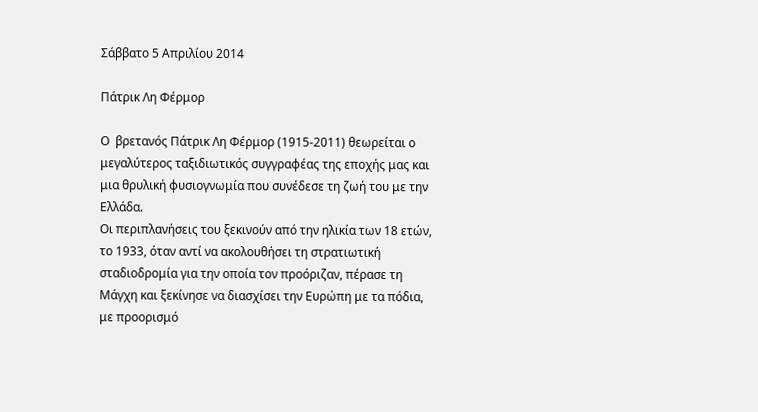Σάββατο 5 Απριλίου 2014

Πάτρικ Λη Φέρμορ

Ο  βρετανός Πάτρικ Λη Φέρμορ (1915-2011) θεωρείται ο μεγαλύτερος ταξιδιωτικός συγγραφέας της εποχής μας και μια θρυλική φυσιογνωμία που συνέδεσε τη ζωή του με την Ελλάδα.
Οι περιπλανήσεις του ξεκινούν από την ηλικία των 18 ετών, το 1933, όταν αντί να ακολουθήσει τη στρατιωτική σταδιοδρομία για την οποία τον προόριζαν, πέρασε τη Μάγχη και ξεκίνησε να διασχίσει την Ευρώπη με τα πόδια, με προορισμό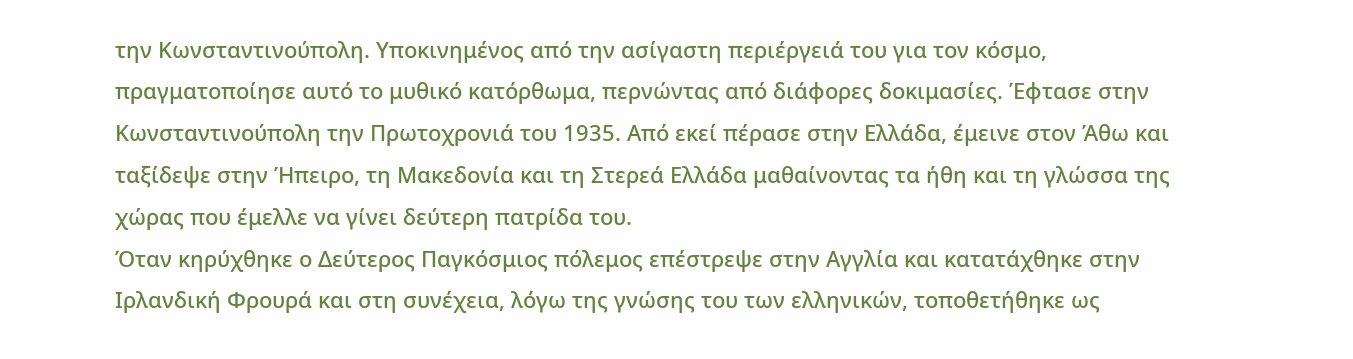την Κωνσταντινούπολη. Υποκινημένος από την ασίγαστη περιέργειά του για τον κόσμο, πραγματοποίησε αυτό το μυθικό κατόρθωμα, περνώντας από διάφορες δοκιμασίες. Έφτασε στην Κωνσταντινούπολη την Πρωτοχρονιά του 1935. Από εκεί πέρασε στην Ελλάδα, έμεινε στον Άθω και ταξίδεψε στην Ήπειρο, τη Μακεδονία και τη Στερεά Ελλάδα μαθαίνοντας τα ήθη και τη γλώσσα της χώρας που έμελλε να γίνει δεύτερη πατρίδα του.
Όταν κηρύχθηκε ο Δεύτερος Παγκόσμιος πόλεμος επέστρεψε στην Αγγλία και κατατάχθηκε στην Ιρλανδική Φρουρά και στη συνέχεια, λόγω της γνώσης του των ελληνικών, τοποθετήθηκε ως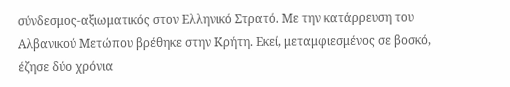σύνδεσμος-αξιωματικός στον Ελληνικό Στρατό. Με την κατάρρευση του Αλβανικού Μετώπου βρέθηκε στην Κρήτη. Εκεί, μεταμφιεσμένος σε βοσκό, έζησε δύο χρόνια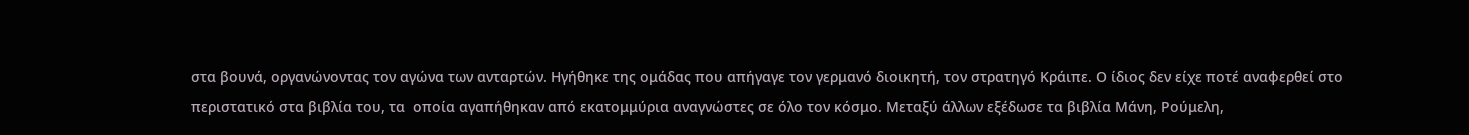στα βουνά, οργανώνοντας τον αγώνα των ανταρτών. Ηγήθηκε της ομάδας που απήγαγε τον γερμανό διοικητή, τον στρατηγό Κράιπε. Ο ίδιος δεν είχε ποτέ αναφερθεί στο περιστατικό στα βιβλία του, τα  οποία αγαπήθηκαν από εκατομμύρια αναγνώστες σε όλο τον κόσμο. Μεταξύ άλλων εξέδωσε τα βιβλία Μάνη, Ρούμελη,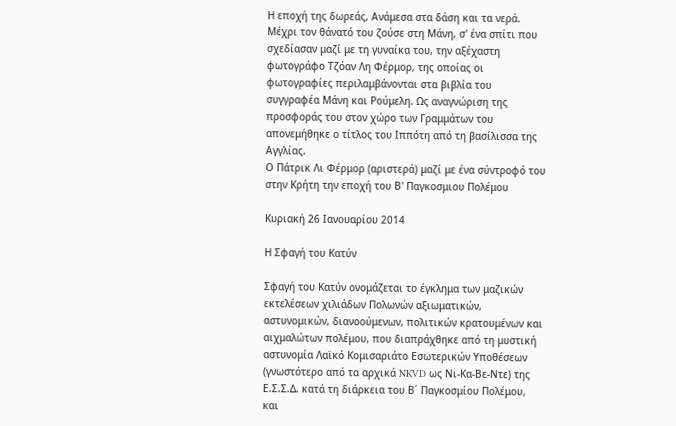Η εποχή της δωρεάς, Ανάμεσα στα δάση και τα νερά.
Μέχρι τον θάνατό του ζούσε στη Μάνη, σ' ένα σπίτι που σχεδίασαν μαζί με τη γυναίκα του, την αξέχαστη φωτογράφο Τζόαν Λη Φέρμορ, της οποίας οι φωτογραφίες περιλαμβάνονται στα βιβλία του συγγραφέα Μάνη και Ρούμελη. Ως αναγνώριση της προσφοράς του στον χώρο των Γραμμάτων του απονεμήθηκε ο τίτλος του Ιππότη από τη βασίλισσα της Αγγλίας.
Ο Πάτρικ Λι Φέρμορ (αριστερά) μαζί με ένα σύντροφό του στην Κρήτη την εποχή του Β' Παγκοσμιου Πολέμου

Κυριακή 26 Ιανουαρίου 2014

Η Σφαγή του Κατύν

Σφαγή του Κατύν ονομάζεται το έγκλημα των μαζικών εκτελέσεων χιλιάδων Πολωνών αξιωματικών, αστυνομικών, διανοούμενων, πολιτικών κρατουμένων και αιχμαλώτων πολέμου, που διαπράχθηκε από τη μυστική αστυνομία Λαϊκό Κομισαριάτο Εσωτερικών Υποθέσεων (γνωστότερο από τα αρχικά NKVD ως Νι-Κα-Βε-Ντε) της Ε.Σ.Σ.Δ. κατά τη διάρκεια του Β΄ Παγκοσμίου Πολέμου, και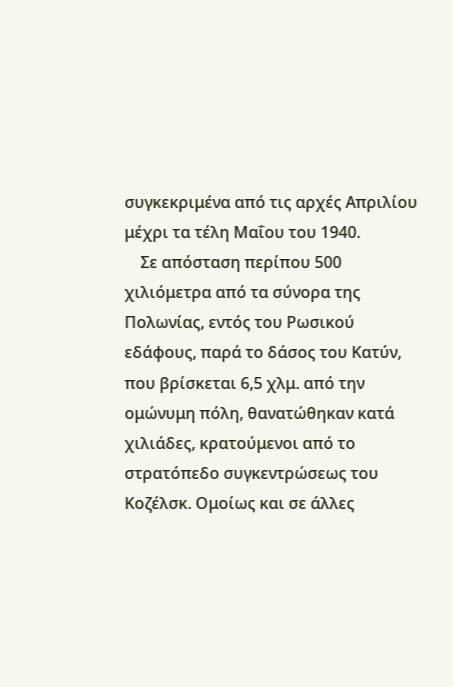συγκεκριμένα από τις αρχές Απριλίου μέχρι τα τέλη Μαΐου του 1940.
    Σε απόσταση περίπου 500 χιλιόμετρα από τα σύνορα της Πολωνίας, εντός του Ρωσικού εδάφους, παρά το δάσος του Κατύν, που βρίσκεται 6,5 χλμ. από την ομώνυμη πόλη, θανατώθηκαν κατά χιλιάδες, κρατούμενοι από το στρατόπεδο συγκεντρώσεως του Κοζέλσκ. Ομοίως και σε άλλες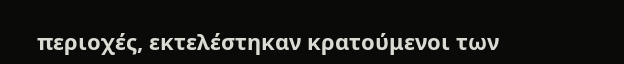περιοχές, εκτελέστηκαν κρατούμενοι των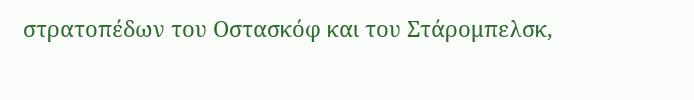στρατοπέδων του Οστασκόφ και του Στάρομπελσκ,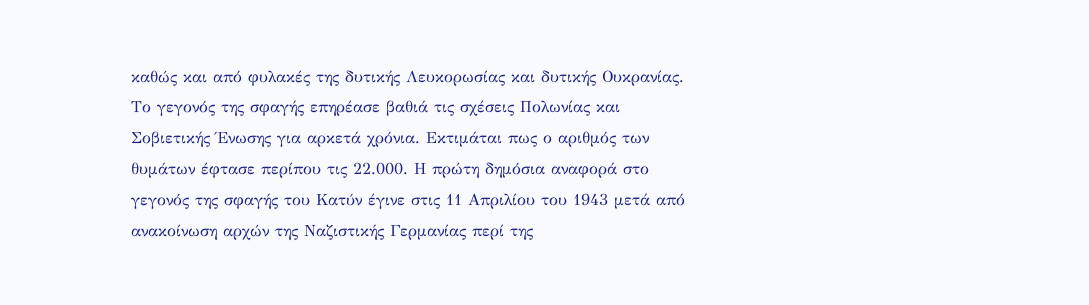καθώς και από φυλακές της δυτικής Λευκορωσίας και δυτικής Ουκρανίας. Το γεγονός της σφαγής επηρέασε βαθιά τις σχέσεις Πολωνίας και Σοβιετικής Ένωσης για αρκετά χρόνια. Εκτιμάται πως ο αριθμός των θυμάτων έφτασε περίπου τις 22.000. Η πρώτη δημόσια αναφορά στο γεγονός της σφαγής του Κατύν έγινε στις 11 Απριλίου του 1943 μετά από ανακοίνωση αρχών της Ναζιστικής Γερμανίας περί της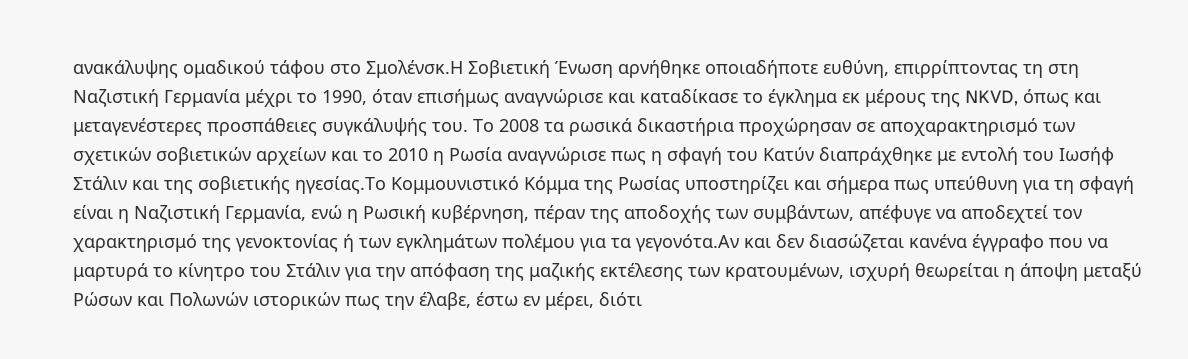ανακάλυψης ομαδικού τάφου στο Σμολένσκ.Η Σοβιετική Ένωση αρνήθηκε οποιαδήποτε ευθύνη, επιρρίπτοντας τη στη Ναζιστική Γερμανία μέχρι το 1990, όταν επισήμως αναγνώρισε και καταδίκασε το έγκλημα εκ μέρους της NKVD, όπως και μεταγενέστερες προσπάθειες συγκάλυψής του. Το 2008 τα ρωσικά δικαστήρια προχώρησαν σε αποχαρακτηρισμό των σχετικών σοβιετικών αρχείων και το 2010 η Ρωσία αναγνώρισε πως η σφαγή του Κατύν διαπράχθηκε με εντολή του Ιωσήφ Στάλιν και της σοβιετικής ηγεσίας.Το Κομμουνιστικό Κόμμα της Ρωσίας υποστηρίζει και σήμερα πως υπεύθυνη για τη σφαγή είναι η Ναζιστική Γερμανία, ενώ η Ρωσική κυβέρνηση, πέραν της αποδοχής των συμβάντων, απέφυγε να αποδεχτεί τον χαρακτηρισμό της γενοκτονίας ή των εγκλημάτων πολέμου για τα γεγονότα.Αν και δεν διασώζεται κανένα έγγραφο που να μαρτυρά το κίνητρο του Στάλιν για την απόφαση της μαζικής εκτέλεσης των κρατουμένων, ισχυρή θεωρείται η άποψη μεταξύ Ρώσων και Πολωνών ιστορικών πως την έλαβε, έστω εν μέρει, διότι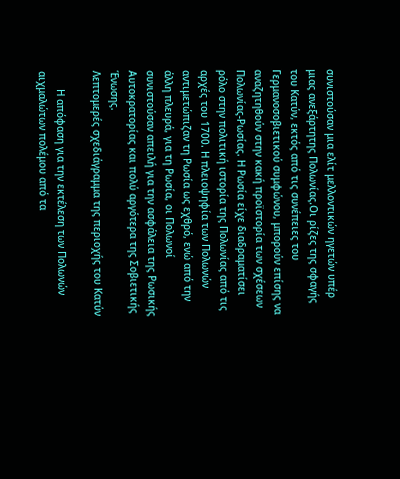συνιστούσαν μια ελίτ μελλοντικών ηγετών υπέρ μιας ανεξάρτητης Πολωνίας.Οι ρίζες της σφαγής του Κατύν, εκτός από τις συνέπειες του Γερμανοσοβιετικού συμφώνου, μπορούν επίσης να αναζητηθούν στην κακή προϊστορία των σχέσεων Πολωνίας-Ρωσίας. Η Ρωσία είχε διαδραματίσει ρόλο στην πολιτική ιστορία της Πολωνίας από τις αρχές του 1700. Η πλειοψηφία των Πολωνών αντιμετώπιζαν τη Ρωσία ως εχθρό, ενώ από την άλλη πλευρά, για τη Ρωσία, οι Πολωνοί συνιστούσαν απειλή για την ασφάλεια της Ρωσικής Αυτοκρατορίας και πολύ αργότερα της Σοβιετικής Ένωσης.
Λεπτομερές σχεδιάγραμμα της περιοχής του Κατύν

      Η απόφαση για την εκτέλεση των Πολωνών αιχμαλώτων πολέμου από τα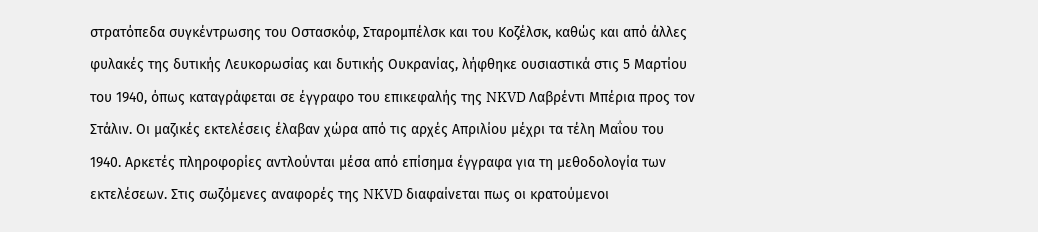στρατόπεδα συγκέντρωσης του Οστασκόφ, Σταρομπέλσκ και του Κοζέλσκ, καθώς και από άλλες φυλακές της δυτικής Λευκορωσίας και δυτικής Ουκρανίας, λήφθηκε ουσιαστικά στις 5 Μαρτίου του 1940, όπως καταγράφεται σε έγγραφο του επικεφαλής της NKVD Λαβρέντι Μπέρια προς τον Στάλιν. Οι μαζικές εκτελέσεις έλαβαν χώρα από τις αρχές Απριλίου μέχρι τα τέλη Μαΐου του 1940. Αρκετές πληροφορίες αντλούνται μέσα από επίσημα έγγραφα για τη μεθοδολογία των εκτελέσεων. Στις σωζόμενες αναφορές της NKVD διαφαίνεται πως οι κρατούμενοι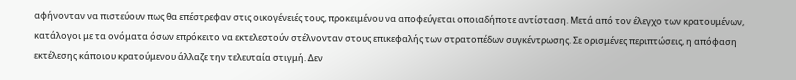αφήνονταν να πιστεύουν πως θα επέστρεφαν στις οικογένειές τους, προκειμένου να αποφεύγεται οποιαδήποτε αντίσταση. Μετά από τον έλεγχο των κρατουμένων, κατάλογοι με τα ονόματα όσων επρόκειτο να εκτελεστούν στέλνονταν στους επικεφαλής των στρατοπέδων συγκέντρωσης. Σε ορισμένες περιπτώσεις, η απόφαση εκτέλεσης κάποιου κρατούμενου άλλαζε την τελευταία στιγμή. Δεν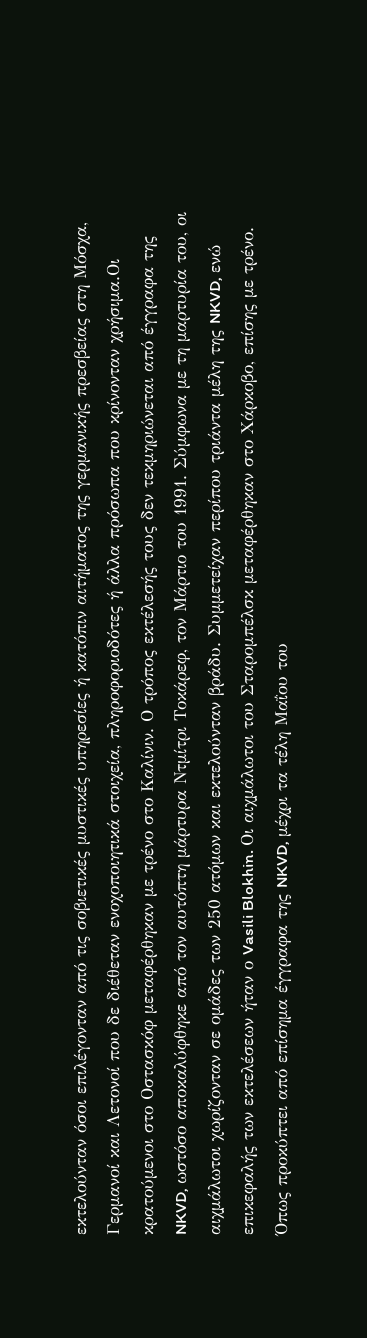εκτελούνταν όσοι επιλέγονταν από τις σοβιετικές μυστικές υπηρεσίες ή κατόπιν αιτήματος της γερμανικής πρεσβείας στη Μόσχα, Γερμανοί και Λετονοί που δε διέθεταν ενοχοποιητικά στοιχεία, πληροφοριοδότες ή άλλα πρόσωπα που κρίνονταν χρήσιμα.Οι κρατούμενοι στο Οστασκόφ μεταφέρθηκαν με τρένο στο Καλίνιν. Ο τρόπος εκτέλεσής τους δεν τεκμηριώνεται από έγγραφα της NKVD, ωστόσο αποκαλύφθηκε από τον αυτόπτη μάρτυρα Ντμίτρι Τοκάρεφ, τον Μάρτιο του 1991. Σύμφωνα με τη μαρτυρία του, οι αιχμάλωτοι χωρίζονταν σε ομάδες των 250 ατόμων και εκτελούνταν βράδυ. Συμμετείχαν περίπου τριάντα μέλη της NKVD, ενώ επικεφαλής των εκτελέσεων ήταν ο Vasili Blokhin. Οι αιχμάλωτοι του Σταρομπέλσκ μεταφέρθηκαν στο Χάρκοβο, επίσης με τρένο. Όπως προκύπτει από επίσημα έγγραφα της NKVD, μέχρι τα τέλη Μαΐου του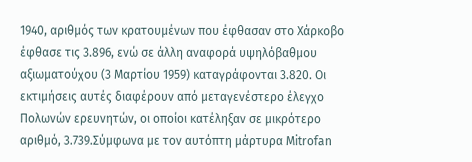1940, αριθμός των κρατουμένων που έφθασαν στο Χάρκοβο έφθασε τις 3.896, ενώ σε άλλη αναφορά υψηλόβαθμου αξιωματούχου (3 Μαρτίου 1959) καταγράφονται 3.820. Οι εκτιμήσεις αυτές διαφέρουν από μεταγενέστερο έλεγχο Πολωνών ερευνητών, οι οποίοι κατέληξαν σε μικρότερο αριθμό, 3.739.Σύμφωνα με τον αυτόπτη μάρτυρα Mitrofan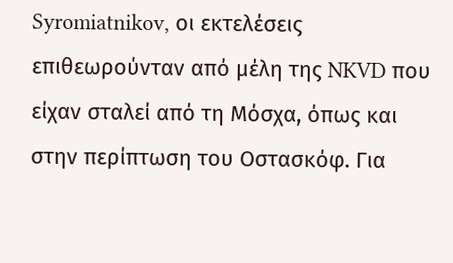Syromiatnikov, οι εκτελέσεις επιθεωρούνταν από μέλη της NKVD που είχαν σταλεί από τη Μόσχα, όπως και στην περίπτωση του Οστασκόφ. Για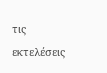τις εκτελέσεις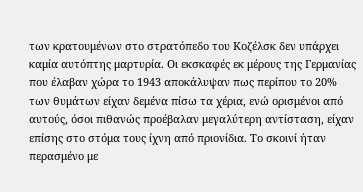των κρατουμένων στο στρατόπεδο του Κοζέλσκ δεν υπάρχει καμία αυτόπτης μαρτυρία. Οι εκσκαφές εκ μέρους της Γερμανίας που έλαβαν χώρα το 1943 αποκάλυψαν πως περίπου το 20% των θυμάτων είχαν δεμένα πίσω τα χέρια, ενώ ορισμένοι από αυτούς, όσοι πιθανώς προέβαλαν μεγαλύτερη αντίσταση, είχαν επίσης στο στόμα τους ίχνη από πριονίδια. Το σκοινί ήταν περασμένο με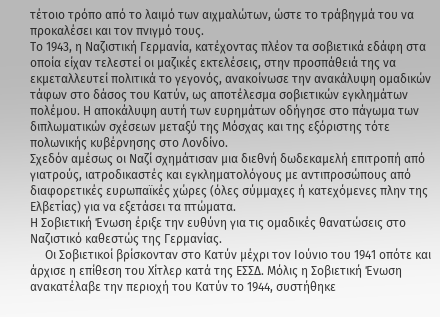τέτοιο τρόπο από το λαιμό των αιχμαλώτων, ώστε το τράβηγμά του να προκαλέσει και τον πνιγμό τους.
Το 1943, η Ναζιστική Γερμανία, κατέχοντας πλέον τα σοβιετικά εδάφη στα οποία είχαν τελεστεί οι μαζικές εκτελέσεις, στην προσπάθειά της να εκμεταλλευτεί πολιτικά το γεγονός, ανακοίνωσε την ανακάλυψη ομαδικών τάφων στο δάσος του Κατύν, ως αποτέλεσμα σοβιετικών εγκλημάτων πολέμου. Η αποκάλυψη αυτή των ευρημάτων οδήγησε στο πάγωμα των διπλωματικών σχέσεων μεταξύ της Μόσχας και της εξόριστης τότε πολωνικής κυβέρνησης στο Λονδίνο.
Σχεδόν αμέσως οι Ναζί σχημάτισαν μια διεθνή δωδεκαμελή επιτροπή από γιατρούς, ιατροδικαστές και εγκληματολόγους με αντιπροσώπους από διαφορετικές ευρωπαϊκές χώρες (όλες σύμμαχες ή κατεχόμενες πλην της Ελβετίας) για να εξετάσει τα πτώματα.
Η Σοβιετική Ένωση έριξε την ευθύνη για τις ομαδικές θανατώσεις στο Ναζιστικό καθεστώς της Γερμανίας.
     Οι Σοβιετικοί βρίσκονταν στο Κατύν μέχρι τον Ιούνιο του 1941 οπότε και άρχισε η επίθεση του Χίτλερ κατά της ΕΣΣΔ. Μόλις η Σοβιετική Ένωση ανακατέλαβε την περιοχή του Κατύν το 1944, συστήθηκε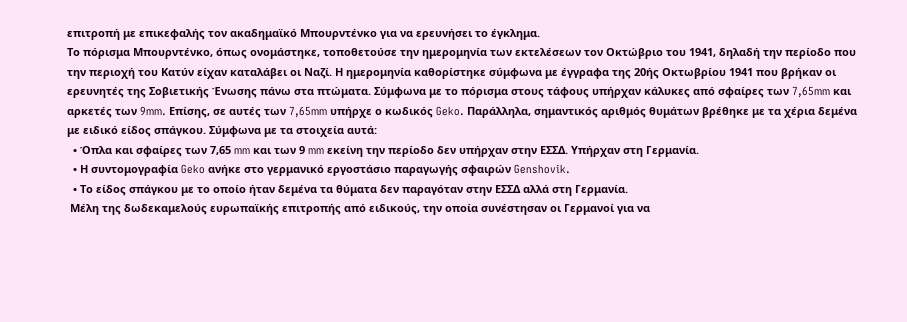επιτροπή με επικεφαλής τον ακαδημαϊκό Μπουρντένκο για να ερευνήσει το έγκλημα.
Το πόρισμα Μπουρντένκο, όπως ονομάστηκε, τοποθετούσε την ημερομηνία των εκτελέσεων τον Οκτώβριο του 1941, δηλαδή την περίοδο που την περιοχή του Κατύν είχαν καταλάβει οι Ναζί. Η ημερομηνία καθορίστηκε σύμφωνα με έγγραφα της 20ής Οκτωβρίου 1941 που βρήκαν οι ερευνητές της Σοβιετικής Ένωσης πάνω στα πτώματα. Σύμφωνα με το πόρισμα στους τάφους υπήρχαν κάλυκες από σφαίρες των 7,65mm και αρκετές των 9mm. Επίσης, σε αυτές των 7,65mm υπήρχε ο κωδικός Geko. Παράλληλα, σημαντικός αριθμός θυμάτων βρέθηκε με τα χέρια δεμένα με ειδικό είδος σπάγκου. Σύμφωνα με τα στοιχεία αυτά:
  • Όπλα και σφαίρες των 7,65 mm και των 9 mm εκείνη την περίοδο δεν υπήρχαν στην ΕΣΣΔ. Υπήρχαν στη Γερμανία.
  • Η συντομογραφία Geko ανήκε στο γερμανικό εργοστάσιο παραγωγής σφαιρών Genshovik.
  • Το είδος σπάγκου με το οποίο ήταν δεμένα τα θύματα δεν παραγόταν στην ΕΣΣΔ αλλά στη Γερμανία.
 Μέλη της δωδεκαμελούς ευρωπαϊκής επιτροπής από ειδικούς, την οποία συνέστησαν οι Γερμανοί για να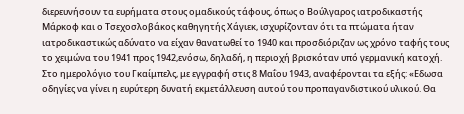διερευνήσουν τα ευρήματα στους ομαδικούς τάφους, όπως ο Βούλγαρος ιατροδικαστής Μάρκοφ και ο Τσεχοσλοβάκος καθηγητής Χάγιεκ, ισχυρίζονταν ότι τα πτώματα ήταν ιατροδικαστικώς αδύνατο να είχαν θανατωθεί το 1940 και προσδιόριζαν ως χρόνο ταφής τους το χειμώνα του 1941 προς 1942,ενόσω, δηλαδή, η περιοχή βρισκόταν υπό γερμανική κατοχή.
Στο ημερολόγιο του Γκαίμπελς, με εγγραφή στις 8 Μαΐου 1943, αναφέρονται τα εξής: «Εδωσα οδηγίες να γίνει η ευρύτερη δυνατή εκμετάλλευση αυτού του προπαγανδιστικού υλικού. Θα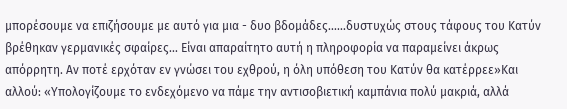μπορέσουμε να επιζήσουμε με αυτό για μια - δυο βδομάδες......δυστυχώς στους τάφους του Κατύν βρέθηκαν γερμανικές σφαίρες... Είναι απαραίτητο αυτή η πληροφορία να παραμείνει άκρως απόρρητη. Αν ποτέ ερχόταν εν γνώσει του εχθρού, η όλη υπόθεση του Κατύν θα κατέρρεε»Και αλλού: «Υπολογίζουμε το ενδεχόμενο να πάμε την αντισοβιετική καμπάνια πολύ μακριά, αλλά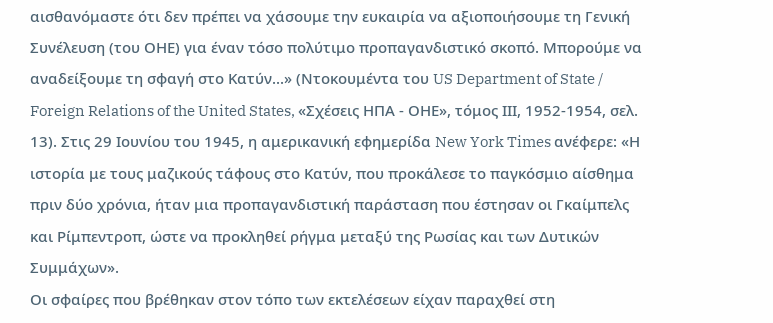αισθανόμαστε ότι δεν πρέπει να χάσουμε την ευκαιρία να αξιοποιήσουμε τη Γενική Συνέλευση (του ΟΗΕ) για έναν τόσο πολύτιμο προπαγανδιστικό σκοπό. Μπορούμε να αναδείξουμε τη σφαγή στο Κατύν...» (Ντοκουμέντα του US Department of State / Foreign Relations of the United States, «Σχέσεις ΗΠΑ - ΟΗΕ», τόμος ΙΙΙ, 1952-1954, σελ. 13). Στις 29 Ιουνίου του 1945, η αμερικανική εφημερίδα New York Times ανέφερε: «Η ιστορία με τους μαζικούς τάφους στο Κατύν, που προκάλεσε το παγκόσμιο αίσθημα πριν δύο χρόνια, ήταν μια προπαγανδιστική παράσταση που έστησαν οι Γκαίμπελς και Ρίμπεντροπ, ώστε να προκληθεί ρήγμα μεταξύ της Ρωσίας και των Δυτικών Συμμάχων».
Οι σφαίρες που βρέθηκαν στον τόπο των εκτελέσεων είχαν παραχθεί στη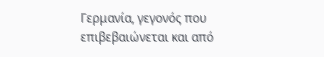Γερμανία, γεγονός που επιβεβαιώνεται και από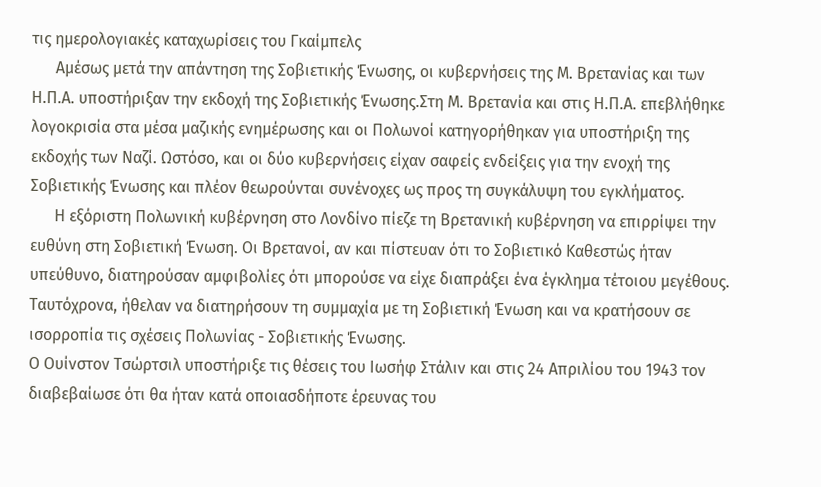τις ημερολογιακές καταχωρίσεις του Γκαίμπελς
      Αμέσως μετά την απάντηση της Σοβιετικής Ένωσης, οι κυβερνήσεις της Μ. Βρετανίας και των Η.Π.Α. υποστήριξαν την εκδοχή της Σοβιετικής Ένωσης.Στη Μ. Βρετανία και στις Η.Π.Α. επεβλήθηκε λογοκρισία στα μέσα μαζικής ενημέρωσης και οι Πολωνοί κατηγορήθηκαν για υποστήριξη της εκδοχής των Ναζί. Ωστόσο, και οι δύο κυβερνήσεις είχαν σαφείς ενδείξεις για την ενοχή της Σοβιετικής Ένωσης και πλέον θεωρούνται συνένοχες ως προς τη συγκάλυψη του εγκλήματος.
      Η εξόριστη Πολωνική κυβέρνηση στο Λονδίνο πίεζε τη Βρετανική κυβέρνηση να επιρρίψει την ευθύνη στη Σοβιετική Ένωση. Οι Βρετανοί, αν και πίστευαν ότι το Σοβιετικό Καθεστώς ήταν υπεύθυνο, διατηρούσαν αμφιβολίες ότι μπορούσε να είχε διαπράξει ένα έγκλημα τέτοιου μεγέθους. Ταυτόχρονα, ήθελαν να διατηρήσουν τη συμμαχία με τη Σοβιετική Ένωση και να κρατήσουν σε ισορροπία τις σχέσεις Πολωνίας - Σοβιετικής Ένωσης.
Ο Ουίνστον Τσώρτσιλ υποστήριξε τις θέσεις του Ιωσήφ Στάλιν και στις 24 Απριλίου του 1943 τον διαβεβαίωσε ότι θα ήταν κατά οποιασδήποτε έρευνας του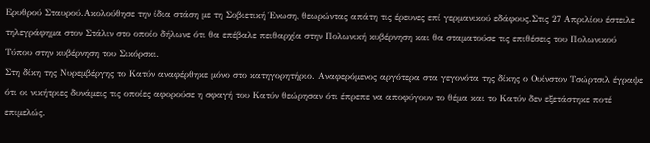Ερυθρού Σταυρού.Ακολούθησε την ίδια στάση με τη Σοβιετική Ένωση, θεωρώντας απάτη τις έρευνες επί γερμανικού εδάφους.Στις 27 Απριλίου έστειλε τηλεγράφημα στον Στάλιν στο οποίο δήλωνε ότι θα επέβαλε πειθαρχία στην Πολωνική κυβέρνηση και θα σταματούσε τις επιθέσεις του Πολωνικού Τύπου στην κυβέρνηση του Σικόρσκι.
Στη δίκη της Νυρεμβέργης το Κατύν αναφέρθηκε μόνο στο κατηγορητήριο. Αναφερόμενος αργότερα στα γεγονότα της δίκης ο Ουίνστον Τσώρτσιλ έγραψε ότι οι νικήτριες δυνάμεις τις οποίες αφορούσε η σφαγή του Κατύν θεώρησαν ότι έπρεπε να αποφύγουν το θέμα και το Κατύν δεν εξετάστηκε ποτέ επιμελώς.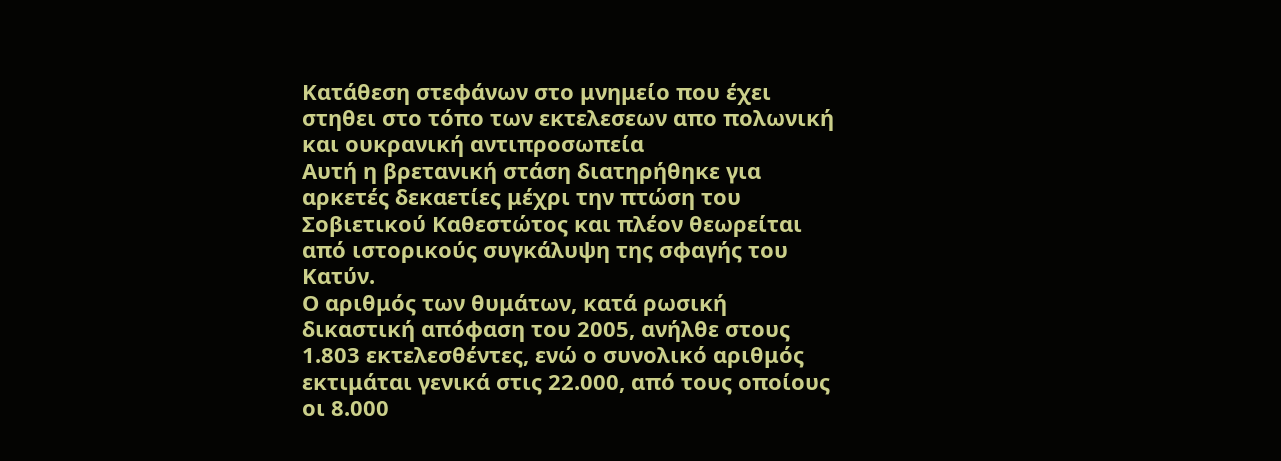Κατάθεση στεφάνων στο μνημείο που έχει στηθει στο τόπο των εκτελεσεων απο πολωνική και ουκρανική αντιπροσωπεία
Αυτή η βρετανική στάση διατηρήθηκε για αρκετές δεκαετίες μέχρι την πτώση του Σοβιετικού Καθεστώτος και πλέον θεωρείται από ιστορικούς συγκάλυψη της σφαγής του Κατύν.
Ο αριθμός των θυμάτων, κατά ρωσική δικαστική απόφαση του 2005, ανήλθε στους 1.803 εκτελεσθέντες, ενώ ο συνολικό αριθμός εκτιμάται γενικά στις 22.000, από τους οποίους οι 8.000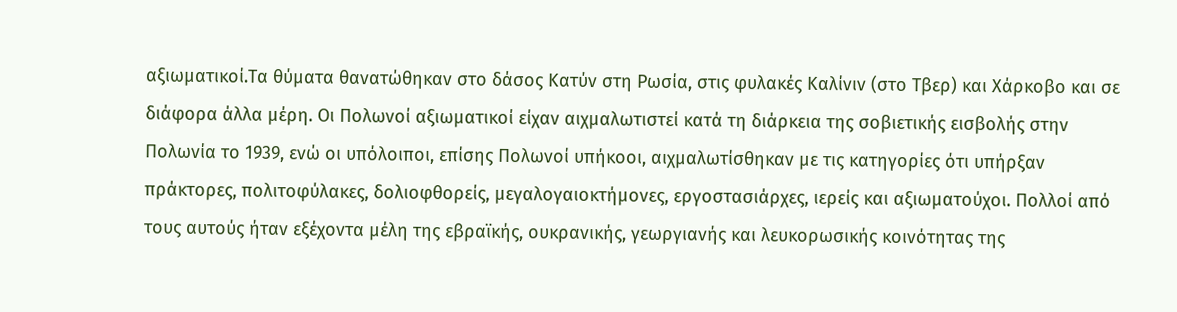αξιωματικοί.Τα θύματα θανατώθηκαν στο δάσος Κατύν στη Ρωσία, στις φυλακές Καλίνιν (στο Τβερ) και Χάρκοβο και σε διάφορα άλλα μέρη. Οι Πολωνοί αξιωματικοί είχαν αιχμαλωτιστεί κατά τη διάρκεια της σοβιετικής εισβολής στην Πολωνία το 1939, ενώ οι υπόλοιποι, επίσης Πολωνοί υπήκοοι, αιχμαλωτίσθηκαν με τις κατηγορίες ότι υπήρξαν πράκτορες, πολιτοφύλακες, δολιοφθορείς, μεγαλογαιοκτήμονες, εργοστασιάρχες, ιερείς και αξιωματούχοι. Πολλοί από τους αυτούς ήταν εξέχοντα μέλη της εβραϊκής, ουκρανικής, γεωργιανής και λευκορωσικής κοινότητας της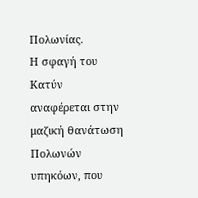Πολωνίας.
Η σφαγή του Κατύν αναφέρεται στην μαζική θανάτωση Πολωνών υπηκόων, που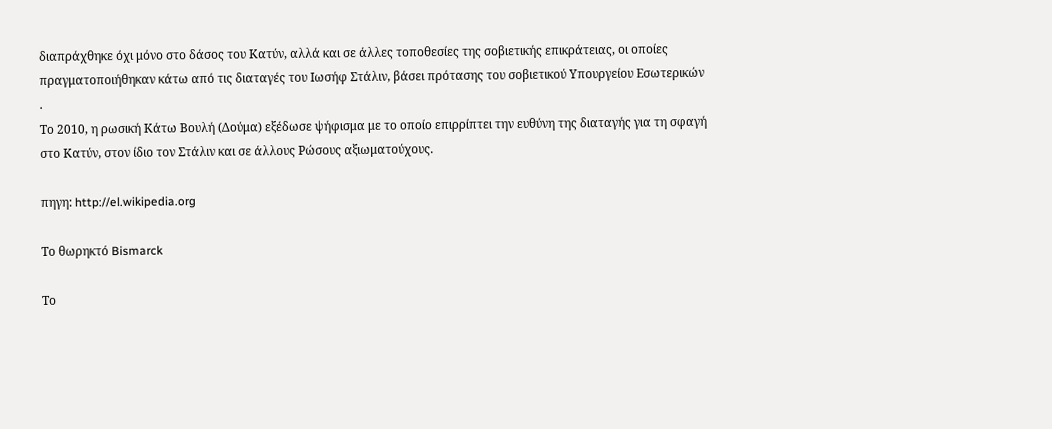διαπράχθηκε όχι μόνο στο δάσος του Κατύν, αλλά και σε άλλες τοποθεσίες της σοβιετικής επικράτειας, οι οποίες πραγματοποιήθηκαν κάτω από τις διαταγές του Ιωσήφ Στάλιν, βάσει πρότασης του σοβιετικού Υπουργείου Εσωτερικών
.
Το 2010, η ρωσική Κάτω Βουλή (Δούμα) εξέδωσε ψήφισμα με το οποίο επιρρίπτει την ευθύνη της διαταγής για τη σφαγή στο Κατύν, στον ίδιο τον Στάλιν και σε άλλους Ρώσους αξιωματούχους.

πηγη: http://el.wikipedia.org

Το θωρηκτό Bismarck

Το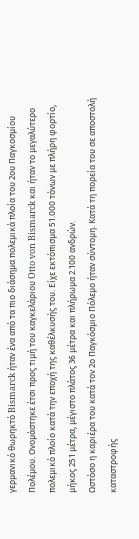γερμανικό θωρηκτό Bismarck ήταν ένα από τα πιο διάσημα πολεμικά πλοία του 2ου Παγκοσμίου Πολέμου. Ονομάστηκε έτσι προς τιμή του καγκελάριου Otto von Bismarck και ήταν το μεγαλύτερο πολεμικό πλοίο κατά την εποχή της καθέλκυσής του. Είχε εκτόπισμα 51.000 τόνων με πλήρη φορτίο, μήκος 251 μέτρα, μέγιστο πλάτος 36 μέτρα και πλήρωμα 2.100 ανδρών.
Ωστόσο η καριέρα του κατά τον 2ο Παγκόσμιο Πόλεμο ήταν σύντομη. Κατά τη πορεία του σε αποστολή καταστροφής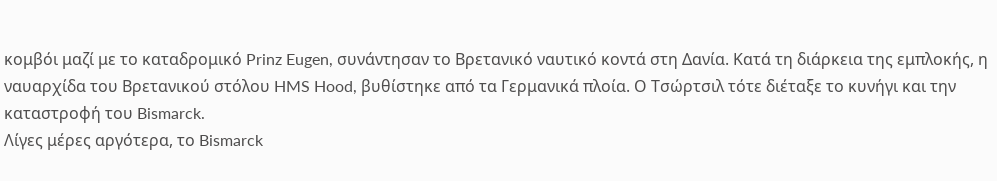κομβόι μαζί με το καταδρομικό Prinz Eugen, συνάντησαν το Βρετανικό ναυτικό κοντά στη Δανία. Κατά τη διάρκεια της εμπλοκής, η ναυαρχίδα του Βρετανικού στόλου HMS Hood, βυθίστηκε από τα Γερμανικά πλοία. Ο Τσώρτσιλ τότε διέταξε το κυνήγι και την καταστροφή του Bismarck.
Λίγες μέρες αργότερα, το Bismarck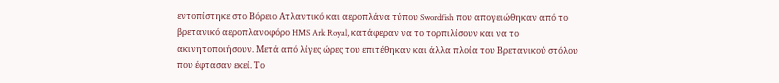εντοπίστηκε στο Βόρειο Ατλαντικό και αεροπλάνα τύπου Swordfish που απογειώθηκαν από το βρετανικό αεροπλανοφόρο HMS Ark Royal, κατάφεραν να το τορπιλίσουν και να το ακινητοποιήσουν. Μετά από λίγες ώρες του επιτέθηκαν και άλλα πλοία του Βρετανικού στόλου που έφτασαν εκεί. Το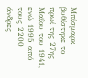Μπίσμαρκ βυθίστηκε το πρωί της 27ης Μαΐου του 1941, ενώ 1995 από τους 2200 άνδρες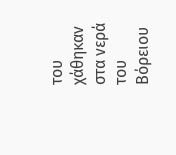του χάθηκαν στα νερά του Βόρειου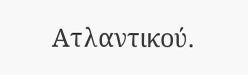Ατλαντικού.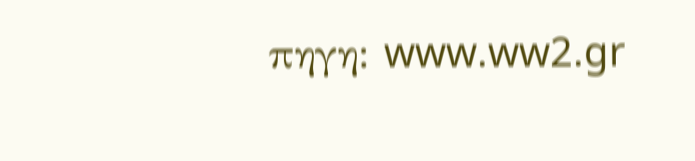πηγη: www.ww2.gr